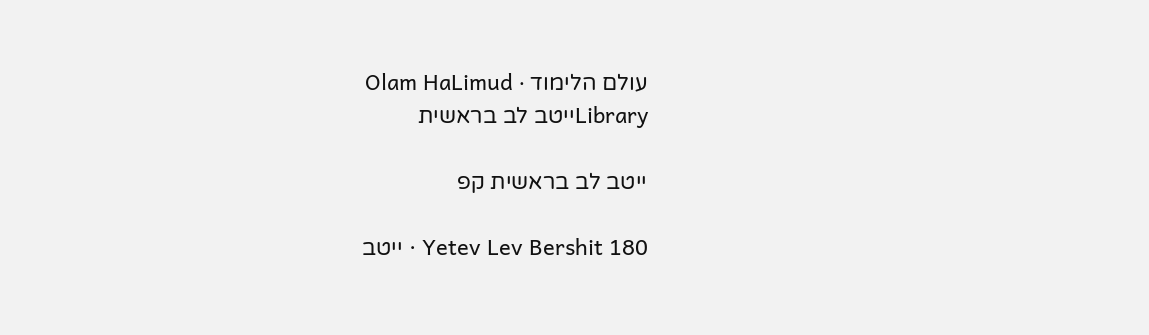עולם הלימוד · Olam HaLimud
Libraryייטב לב בראשית

ייטב לב בראשית קפ

Yetev Lev Bershit 180 · ייטב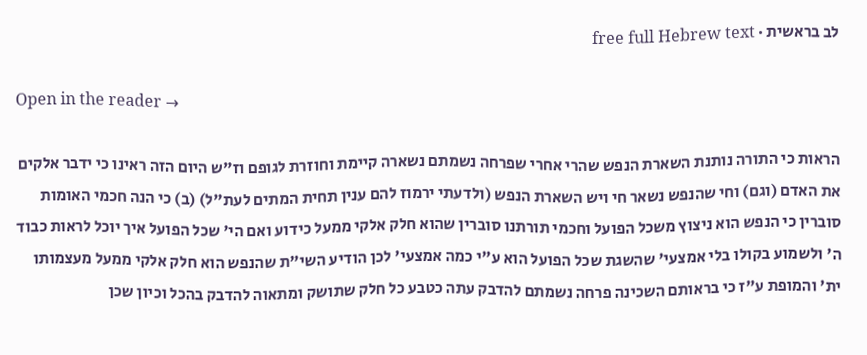לב בראשית · free full Hebrew text

Open in the reader →

הראות כי התורה נותנת השארת הנפש שהרי אחרי שפרחה נשמתם נשארה קיימת וחוזרת לגופם וז"ש היום הזה ראינו כי ידבר אלקים את האדם (וגם) וחי שהנפש נשאר חי ויש השארת הנפש (ולדעתי ירמוז להם ענין תחית המתים לעת"ל) (ב) כי הנה חכמי האומות סוברין כי הנפש הוא ניצוץ משכל הפועל וחכמי תורתנו סוברין שהוא חלק אלקי ממעל כידוע ואם הי' שכל הפועל איך יוכל לראות כבוד ה' ולשמוע בקולו בלי אמצעי' שהשגת שכל הפועל הוא ע"י כמה אמצעי' לכן הודיע השי"ת שהנפש הוא חלק אלקי ממעל מעצמותו ית' והמופת ע"ז כי בראותם השכינה פרחה נשמתם להדבק עתה כטבע כל חלק שתושק ומתאוה להדבק בהכל וכיון שכן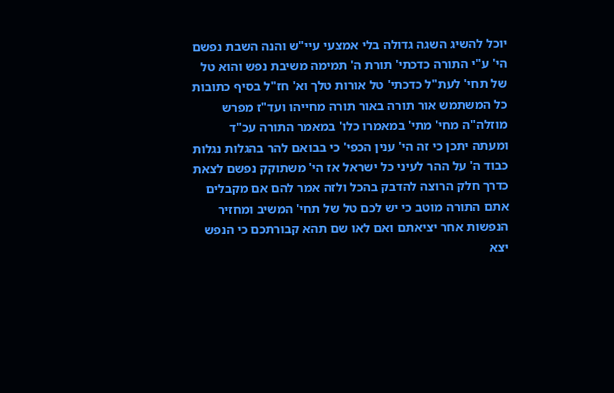יוכל להשיג השגה גדולה בלי אמצעי עיי"ש והנה השבת נפשם הי' ע"י התורה כדכתי' תורת ה' תמימה משיבת נפש והוא טל של תחי' לעת"ל כדכתי' טל אורות טלך וא' חז"ל בסיף כתובות כל המשתמש אור תורה באור תורה מחייהו ועד"ז מפרש מוזלה"ה מחי' מתי' במאמרו כלו' במאמר התורה עכ"ד ומעתה יתכן כי זה הי' ענין הכפי' כי בבואם להר בהגלות נגלות כבוד ה' על ההר לעיני כל ישראל אז הי' משתוקק נפשם לצאת כדרך חלק הרוצה להדבק בהכל ולזה אמר להם אם מקבלים אתם התורה מוטב כי יש לכם טל של תחי' המשיב ומחזיר הנפשות אחר יציאתם ואם לאו שם תהא קבורתכם כי הנפש יצא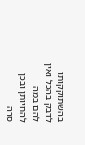בהשתוקקותו לדבק בהכל ואין להם במה להחיותן ובכן סרה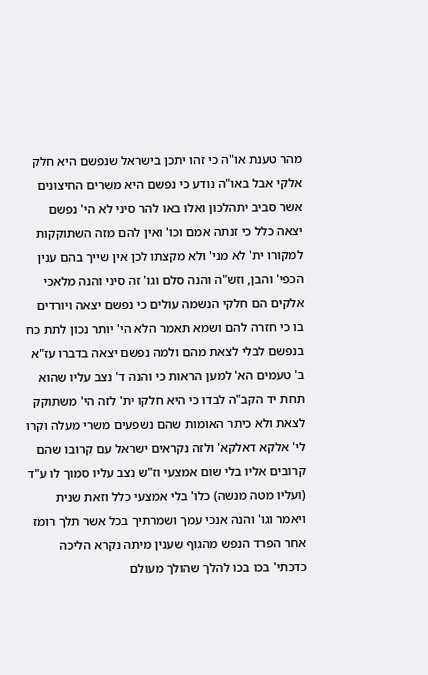מהר טענת או"ה כי זהו יתכן בישראל שנפשם היא חלק אלקי אבל באו"ה נודע כי נפשם היא משרים החיצונים אשר סביב יתהלכון ואלו באו להר סיני לא הי' נפשם יצאה כלל כי זנתה אמם וכו' ואין להם מזה השתוקקות למקורו ית' לא מני' ולא מקצתו לכן אין שייך בהם ענין הכפי' והבן, וזש"ה והנה סלם וגו' זה סיני והנה מלאכי אלקים הם חלקי הנשמה עולים כי נפשם יצאה ויורדים בו כי חזרה להם ושמא תאמר הלא הי' יותר נכון לתת כח בנפשם לבלי לצאת מהם ולמה נפשם יצאה בדברו עז"א ב' טעמים הא' למען הראות כי והנה ד' נצב עליו שהוא תחת יד הקב"ה לבדו כי היא חלקו ית' לזה הי' משתוקק לצאת ולא כיתר האומות שהם נשפעים משרי מעלה וקרו לי' אלקא דאלקא' ולזה נקראים ישראל עם קרובו שהם קרובים אליו בלי שום אמצעי וז"ש נצב עליו סמוך לו ע"ד (ועליו מטה מנשה) כלו' בלי אמצעי כלל וזאת שנית ויאמר וגו' והנה אנכי עמך ושמרתיך בכל אשר תלך רומז אחר הפרד הנפש מהגוף שענין מיתה נקרא הליכה כדכתי' בכו בכו להלך שהולך מעולם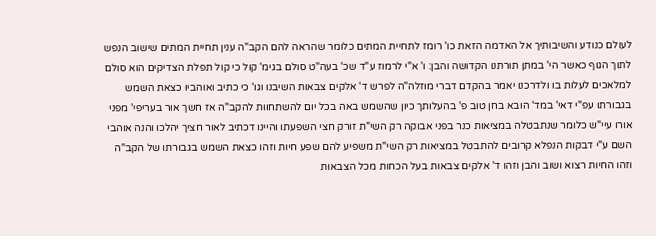לעולם כנודע והשיבותיך אל האדמה הזאת כו' רומז לתחיית המתים כלומר שהראה להם הקב"ה ענין תחיית המתים שישוב הנפש לתוך הגוף כאשר הי' במתן תורתנו הקדושה והבן: ו' א"י לרמוז ע"ד שכ' בעה"ט סולם בגימ' קול כי קול תפלת הצדיקים הוא סולם למלאכים לעלות בו ולדרכנו יאמר בהקדם דברי מוזלה"ה לפרש ד' אלקים צבאות השיבנו וגו' כי כתיב ואוהביו כצאת השמש בגבורתו עפ"י דאי' במד' הובא בחן טוב פ' בהעלותך כיון שהשמש באה בכל יום להשתחוות להקב"ה אז חשך אור בעריפי' מפני אורו עיי"ש כלומר שנתבטלה במציאות כנר בפני אבוקה רק השי"ת זורק חצי השפעתו והיינו דכתיב לאור חציך יהלכו והנה אוהבי השם ע"י דבקות הנפלא קרובים להתבטל במציאות רק השי"ת משפיע להם שפע חיות וזהו כצאת השמש בגבורתו של הקב"ה וזהו החיות רצוא ושוב והבן וזהו ד' אלקים צבאות בעל הכחות מכל הצבאות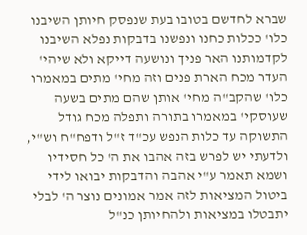שברא לחדשם בטובו בעת שנפסק חיותן השיבנו כלו' ככלות כחנו ונפשנו בדבקות נפלא השיבנו לקדמותנו האר פניך ונושעה דייקא ולא שיהי' העדר מכח הארת פנים וזה מחי' מתים במאמרו כלו' שהקב"ה מחי' אותן שהם מתים בשעה שעוסקי' במאמרו בתורה ותפלה מכח גודל התשוקה עד כלות הנפש עכ"ד ז"ל ודפח"ח וש"י, ולדעתי יש לפרש בזה אהבו את ה' כל חסידיו ושמא תאמר ע"י אהבה והדבקות יבואו לידי ביטול המציאות לזה אמר אמונים נוצר ה' לבלי יתבטלו במציאות ולהחיותן כנ"ל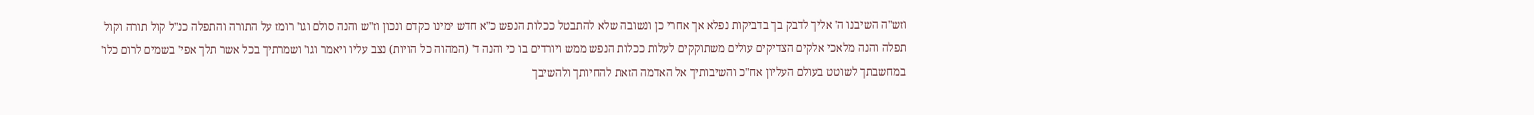וזש"ה השיבנו ה' אליך לדבק בך בדביקות נפלא אך אחרי כן ונשובה שלא להתבטל ככלות הנפש כ"א חדש ימינו כקדם ונכון וז"ש והנה סולם וגו' רומז על התורה והתפלה כנ"ל קול תורה וקול תפלה והנה מלאכי אלקים הצדיקים עולים משתוקקים לעלות ככלות הנפש ממש ויורדים בו כי והנה ד' (המהוה כל הויות) נצב עליו ויאמר וגו' ושמרתיך בכל אשר תלך אפי' בשמים לרום כלו' במחשבתך לשוטט בעולם העליון אח"כ והשיבותיך אל האדמה הזאת להחיותך ולהשיבך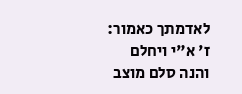לאדמתך כאמור: ז' א"י ויחלם והנה סלם מוצב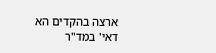ארצה בהקדים הא דאי' במד"ר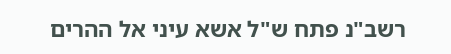רשב"נ פתח ש"ל אשא עיני אל ההרים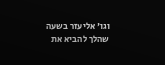וגו' אליעזר בשעה שהלך להביא את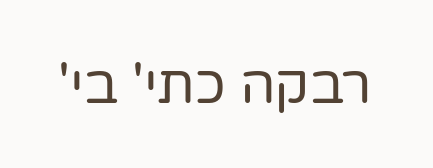רבקה כתי' בי'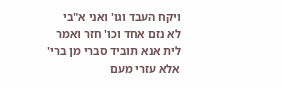ויקח העבד וגו' ואני א"בי לא נזם אחד וכו' חזר ואמר לית אנא תוביד סברי מן ברי' אלא עזרי מעם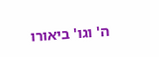ה' וגו' ביאורו